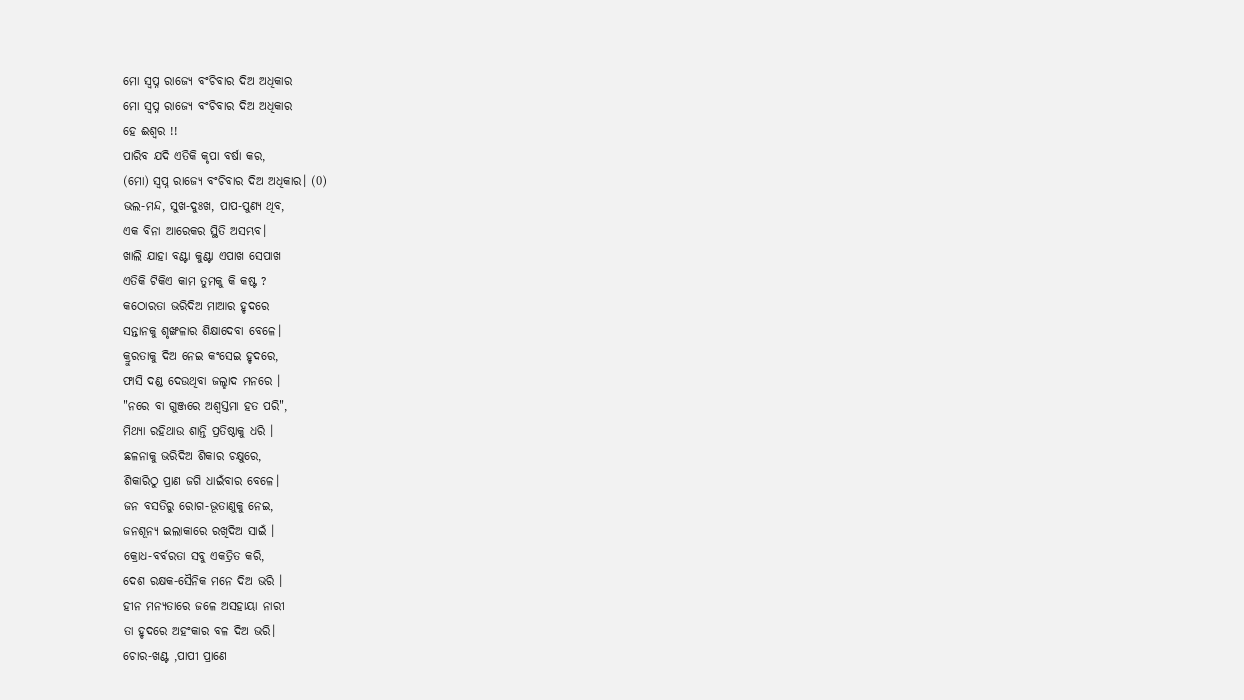ମୋ ସ୍ୱପ୍ନ ରାଜ୍ୟେ ବଂଚିବାର ଦିଅ ଅଧିକାର
ମୋ ସ୍ୱପ୍ନ ରାଜ୍ୟେ ବଂଚିବାର ଦିଅ ଅଧିକାର
ହେ ଈଶ୍ବର !!
ପାରିବ ଯଦି ଏତିକି କୃପା ବର୍ଷା କର,
(ମୋ) ସ୍ବପ୍ନ ରାଜ୍ୟେ ବଂଚିବାର ଦିଅ ଅଧିକାର। (0)
ଭଲ-ମନ୍ଦ, ସୁଖ-ଦୁଃଖ, ପାପ-ପୁଣ୍ୟ ଥିବ,
ଏକ ବିନା ଆରେକର ସ୍ଥିତି ଅସମ୍ଭବ।
ଖାଲି ଯାହା ବଣ୍ଟା କୁଣ୍ଟା ଏପାଖ ସେପାଖ
ଏତିକି ଟିକିଏ କାମ ତୁମକୁ କି କଷ୍ଟ ?
କଠୋରତା ଭରିଦିଅ ମାଆର ହୃଦରେ
ସନ୍ତାନକୁ ଶୃଙ୍ଖଳାର ଶିକ୍ଷାଦେବା ବେଳେ।
କ୍ରୁରତାକୁ ଦିଅ ନେଇ କଂସେଇ ହୃଦରେ,
ଫାସି ଦଣ୍ଡ ଦେଉଥିବା ଜଲ୍ହାଦ ମନରେ ।
"ନରେ ବା ଗୁଞ୍ଜରେ ଅଶ୍ୱସ୍ତମା ହତ ପରି",
ମିଥ୍ୟା ରହିଥାଉ ଶାନ୍ତି ପ୍ରତିଷ୍ଠାକୁ ଧରି ।
ଛଳନାକୁ ଭରିଦିଅ ଶିକାର ଚକ୍ଷୁରେ,
ଶିକାରିଠୁ ପ୍ରାଣ ଜଗି ଧାଇଁବାର ବେଳେ।
ଜନ ବସତିରୁ ରୋଗ-ଭୂତାଣୁକୁ ନେଇ,
ଜନଶୂନ୍ଯ ଇଲାକାରେ ରଖିଦିଅ ସାଇଁ ।
କ୍ରୋଧ-ବର୍ବରତା ସବୁ ଏକତ୍ରିତ କରି,
ଦେଶ ରକ୍ଷକ-ସୈନିକ ମନେ ଦିଅ ଭରି ।
ହୀନ ମନ୍ୟତାରେ ଜଳେ ଅସହାୟା ନାରୀ
ତା ହୃଦରେ ଅହଂକାର ବଳ ଦିଅ ଭରି।
ଚୋର-ଖଣ୍ଟ ,ପାପୀ ପ୍ରାଣେ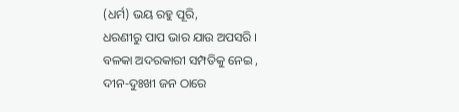(ଧର୍ମ) ଭୟ ରହୁ ପୂରି,
ଧରଣୀରୁ ପାପ ଭାର ଯାଉ ଅପସରି ।
ବଳକା ଅଦରକାରୀ ସମ୍ପତିକୁ ନେଇ ,
ଦୀନ-ଦୁଃଖୀ ଜନ ଠାରେ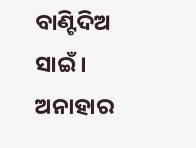ବାଣ୍ଟିଦିଅ ସାଇଁ ।
ଅନାହାର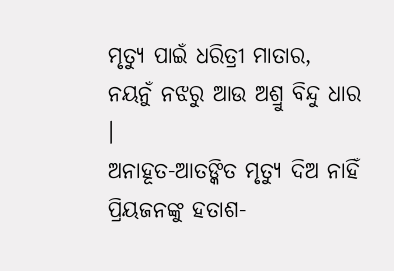ମୃତ୍ୟୁ ପାଇଁ ଧରିତ୍ରୀ ମାତାର,
ନୟନୁଁ ନଝରୁ ଆଉ ଅଶ୍ରୁ ବିନ୍ଦୁ ଧାର ।
ଅନାହୂତ-ଆତଙ୍କିତ ମୃତ୍ୟୁ ଦିଅ ନାହିଁ
ପ୍ରିୟଜନଙ୍କୁ ହତାଶ-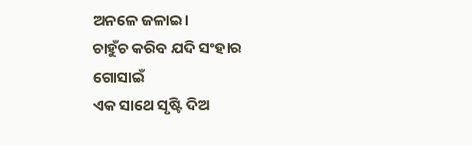ଅନଳେ ଜଳାଇ।
ଚାହୁଁଚ କରିବ ଯଦି ସଂହାର ଗୋସାଇଁ
ଏକ ସାଥେ ସୃଷ୍ଟି ଦିଅ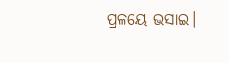ପ୍ରଳୟେ ଭସାଇ।